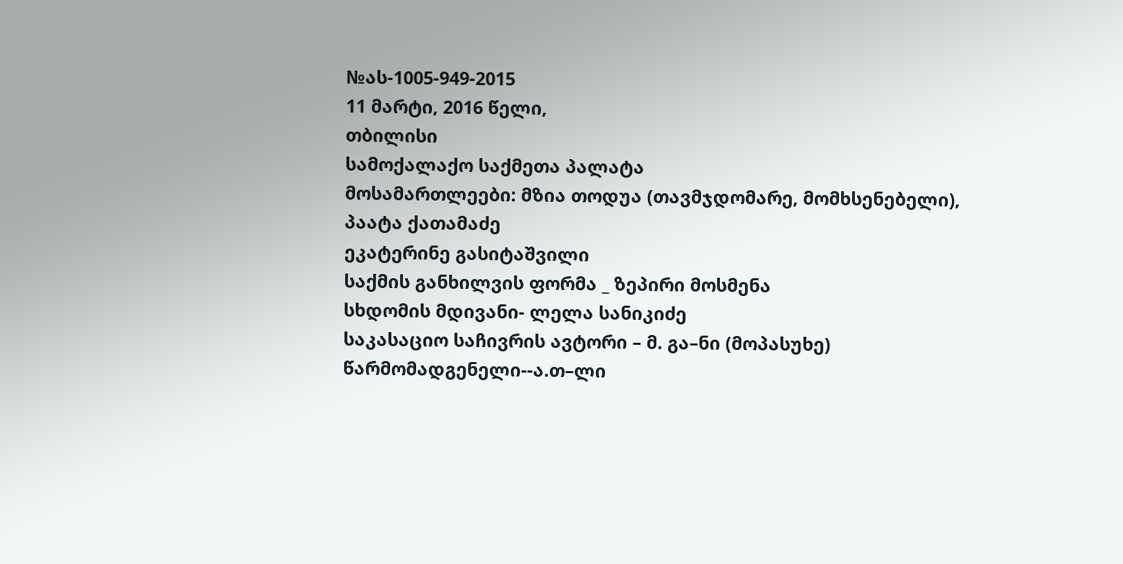№ას-1005-949-2015
11 მარტი, 2016 წელი,
თბილისი
სამოქალაქო საქმეთა პალატა
მოსამართლეები: მზია თოდუა (თავმჯდომარე, მომხსენებელი),
პაატა ქათამაძე
ეკატერინე გასიტაშვილი
საქმის განხილვის ფორმა _ ზეპირი მოსმენა
სხდომის მდივანი- ლელა სანიკიძე
საკასაციო საჩივრის ავტორი – მ. გა–ნი (მოპასუხე)
წარმომადგენელი--ა.თ–ლი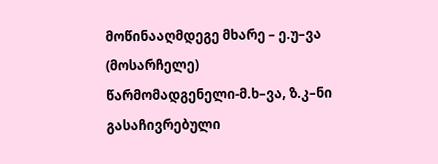მოწინააღმდეგე მხარე – ე.უ–ვა (მოსარჩელე)
წარმომადგენელი-მ.ხ–ვა, ზ.კ–ნი
გასაჩივრებული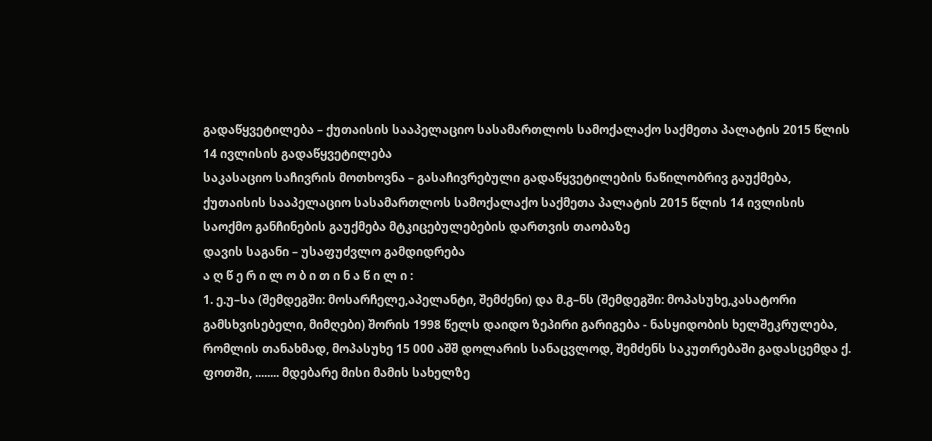გადაწყვეტილება – ქუთაისის სააპელაციო სასამართლოს სამოქალაქო საქმეთა პალატის 2015 წლის 14 ივლისის გადაწყვეტილება
საკასაციო საჩივრის მოთხოვნა – გასაჩივრებული გადაწყვეტილების ნაწილობრივ გაუქმება, ქუთაისის სააპელაციო სასამართლოს სამოქალაქო საქმეთა პალატის 2015 წლის 14 ივლისის საოქმო განჩინების გაუქმება მტკიცებულებების დართვის თაობაზე
დავის საგანი – უსაფუძვლო გამდიდრება
ა ღ წ ე რ ი ლ ო ბ ი თ ი ნ ა წ ი ლ ი :
1. ე.უ–სა (შემდეგში: მოსარჩელე,აპელანტი, შემძენი) და მ.გ–ნს (შემდეგში: მოპასუხე,კასატორი გამსხვისებელი, მიმღები) შორის 1998 წელს დაიდო ზეპირი გარიგება - ნასყიდობის ხელშეკრულება, რომლის თანახმად, მოპასუხე 15 000 აშშ დოლარის სანაცვლოდ, შემძენს საკუთრებაში გადასცემდა ქ. ფოთში, ........ მდებარე მისი მამის სახელზე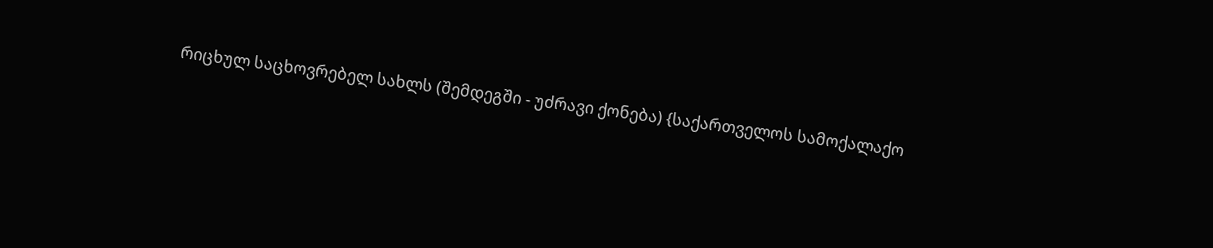რიცხულ საცხოვრებელ სახლს (შემდეგში - უძრავი ქონება) {საქართველოს სამოქალაქო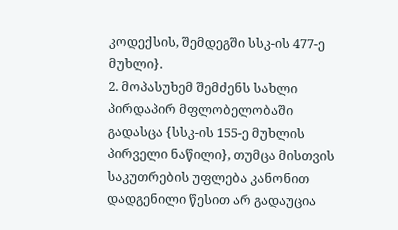კოდექსის, შემდეგში სსკ-ის 477-ე მუხლი}.
2. მოპასუხემ შემძენს სახლი პირდაპირ მფლობელობაში გადასცა {სსკ-ის 155-ე მუხლის პირველი ნაწილი}, თუმცა მისთვის საკუთრების უფლება კანონით დადგენილი წესით არ გადაუცია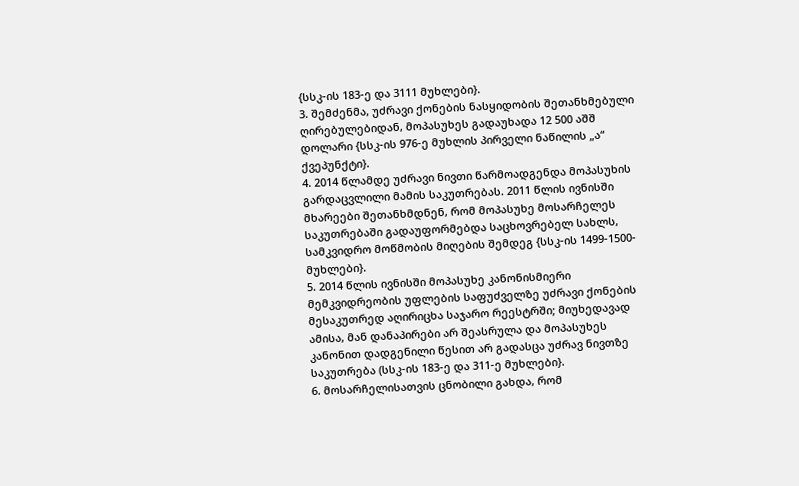{სსკ-ის 183-ე და 3111 მუხლები}.
3. შემძენმა, უძრავი ქონების ნასყიდობის შეთანხმებული ღირებულებიდან, მოპასუხეს გადაუხადა 12 500 აშშ დოლარი {სსკ-ის 976-ე მუხლის პირველი ნაწილის „ა“ ქვეპუნქტი}.
4. 2014 წლამდე უძრავი ნივთი წარმოადგენდა მოპასუხის გარდაცვლილი მამის საკუთრებას. 2011 წლის ივნისში მხარეები შეთანხმდნენ, რომ მოპასუხე მოსარჩელეს საკუთრებაში გადაუფორმებდა საცხოვრებელ სახლს, სამკვიდრო მოწმობის მიღების შემდეგ {სსკ-ის 1499-1500- მუხლები}.
5. 2014 წლის ივნისში მოპასუხე კანონისმიერი მემკვიდრეობის უფლების საფუძველზე უძრავი ქონების მესაკუთრედ აღირიცხა საჯარო რეესტრში; მიუხედავად ამისა, მან დანაპირები არ შეასრულა და მოპასუხეს კანონით დადგენილი წესით არ გადასცა უძრავ ნივთზე საკუთრება (სსკ-ის 183-ე და 311-ე მუხლები}.
6. მოსარჩელისათვის ცნობილი გახდა, რომ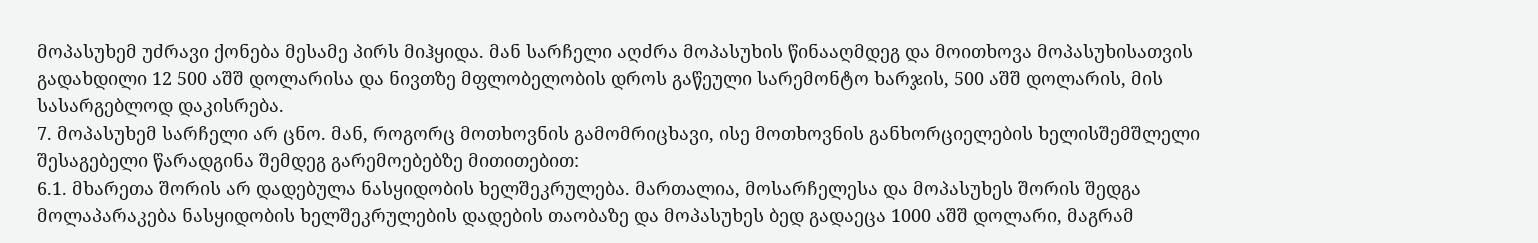მოპასუხემ უძრავი ქონება მესამე პირს მიჰყიდა. მან სარჩელი აღძრა მოპასუხის წინააღმდეგ და მოითხოვა მოპასუხისათვის გადახდილი 12 500 აშშ დოლარისა და ნივთზე მფლობელობის დროს გაწეული სარემონტო ხარჯის, 500 აშშ დოლარის, მის სასარგებლოდ დაკისრება.
7. მოპასუხემ სარჩელი არ ცნო. მან, როგორც მოთხოვნის გამომრიცხავი, ისე მოთხოვნის განხორციელების ხელისშემშლელი შესაგებელი წარადგინა შემდეგ გარემოებებზე მითითებით:
6.1. მხარეთა შორის არ დადებულა ნასყიდობის ხელშეკრულება. მართალია, მოსარჩელესა და მოპასუხეს შორის შედგა მოლაპარაკება ნასყიდობის ხელშეკრულების დადების თაობაზე და მოპასუხეს ბედ გადაეცა 1000 აშშ დოლარი, მაგრამ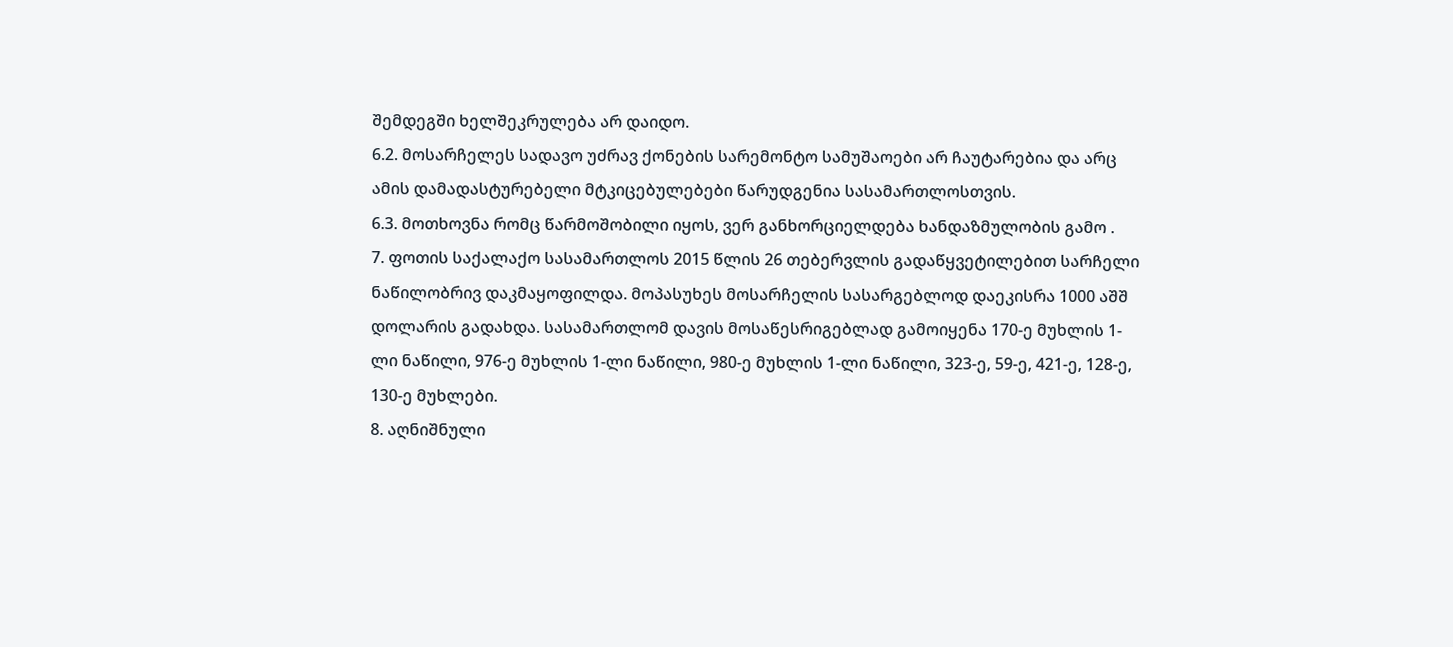შემდეგში ხელშეკრულება არ დაიდო.
6.2. მოსარჩელეს სადავო უძრავ ქონების სარემონტო სამუშაოები არ ჩაუტარებია და არც ამის დამადასტურებელი მტკიცებულებები წარუდგენია სასამართლოსთვის.
6.3. მოთხოვნა რომც წარმოშობილი იყოს, ვერ განხორციელდება ხანდაზმულობის გამო .
7. ფოთის საქალაქო სასამართლოს 2015 წლის 26 თებერვლის გადაწყვეტილებით სარჩელი ნაწილობრივ დაკმაყოფილდა. მოპასუხეს მოსარჩელის სასარგებლოდ დაეკისრა 1000 აშშ დოლარის გადახდა. სასამართლომ დავის მოსაწესრიგებლად გამოიყენა 170-ე მუხლის 1-ლი ნაწილი, 976-ე მუხლის 1-ლი ნაწილი, 980-ე მუხლის 1-ლი ნაწილი, 323-ე, 59-ე, 421-ე, 128-ე, 130-ე მუხლები.
8. აღნიშნული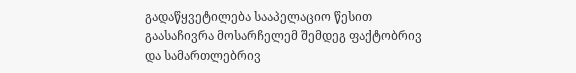გადაწყვეტილება სააპელაციო წესით გაასაჩივრა მოსარჩელემ შემდეგ ფაქტობრივ და სამართლებრივ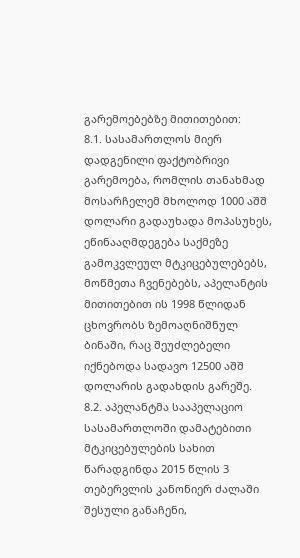გარემოებებზე მითითებით:
8.1. სასამართლოს მიერ დადგენილი ფაქტობრივი გარემოება, რომლის თანახმად მოსარჩელემ მხოლოდ 1000 აშშ დოლარი გადაუხადა მოპასუხეს, ეწინააღმდეგება საქმეზე გამოკვლეულ მტკიცებულებებს, მოწმეთა ჩვენებებს, აპელანტის მითითებით ის 1998 წლიდან ცხოვრობს ზემოაღნიშნულ ბინაში, რაც შეუძლებელი იქნებოდა სადავო 12500 აშშ დოლარის გადახდის გარეშე.
8.2. აპელანტმა სააპელაციო სასამართლოში დამატებითი მტკიცებულების სახით წარადგინდა 2015 წლის 3 თებერვლის კანონიერ ძალაში შესული განაჩენი,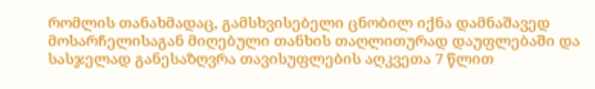რომლის თანახმადაც, გამსხვისებელი ცნობილ იქნა დამნაშავედ მოსარჩელისაგან მიღებული თანხის თაღლითურად დაუფლებაში და სასჯელად განესაზღვრა თავისუფლების აღკვეთა 7 წლით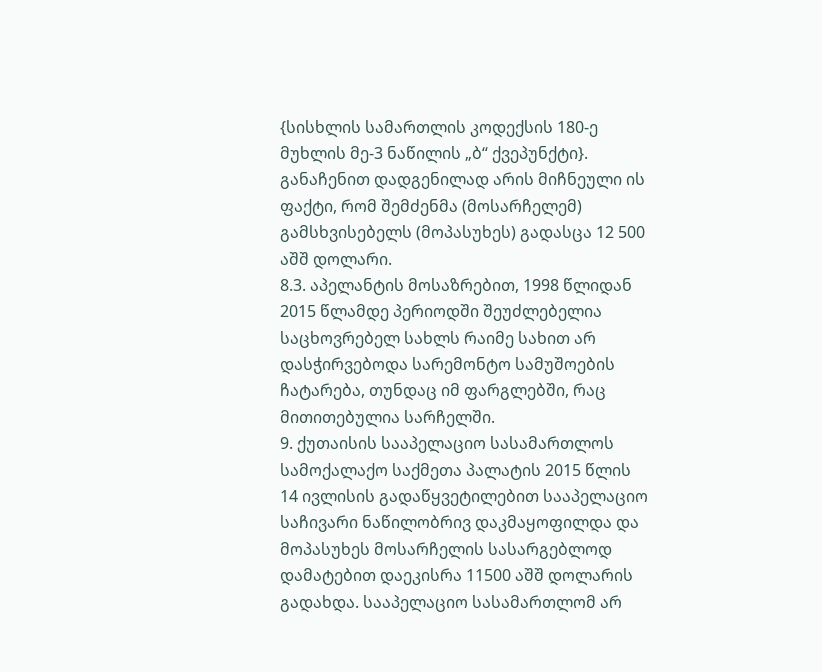{სისხლის სამართლის კოდექსის 180-ე მუხლის მე-3 ნაწილის „ბ“ ქვეპუნქტი}. განაჩენით დადგენილად არის მიჩნეული ის ფაქტი, რომ შემძენმა (მოსარჩელემ) გამსხვისებელს (მოპასუხეს) გადასცა 12 500 აშშ დოლარი.
8.3. აპელანტის მოსაზრებით, 1998 წლიდან 2015 წლამდე პერიოდში შეუძლებელია საცხოვრებელ სახლს რაიმე სახით არ დასჭირვებოდა სარემონტო სამუშოების ჩატარება, თუნდაც იმ ფარგლებში, რაც მითითებულია სარჩელში.
9. ქუთაისის სააპელაციო სასამართლოს სამოქალაქო საქმეთა პალატის 2015 წლის 14 ივლისის გადაწყვეტილებით სააპელაციო საჩივარი ნაწილობრივ დაკმაყოფილდა და მოპასუხეს მოსარჩელის სასარგებლოდ დამატებით დაეკისრა 11500 აშშ დოლარის გადახდა. სააპელაციო სასამართლომ არ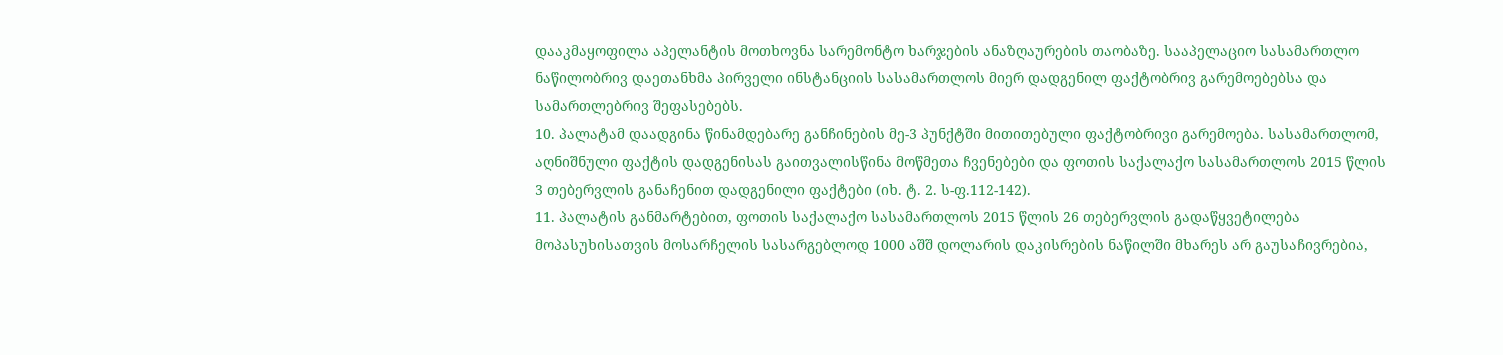დააკმაყოფილა აპელანტის მოთხოვნა სარემონტო ხარჯების ანაზღაურების თაობაზე. სააპელაციო სასამართლო ნაწილობრივ დაეთანხმა პირველი ინსტანციის სასამართლოს მიერ დადგენილ ფაქტობრივ გარემოებებსა და სამართლებრივ შეფასებებს.
10. პალატამ დაადგინა წინამდებარე განჩინების მე-3 პუნქტში მითითებული ფაქტობრივი გარემოება. სასამართლომ, აღნიშნული ფაქტის დადგენისას გაითვალისწინა მოწმეთა ჩვენებები და ფოთის საქალაქო სასამართლოს 2015 წლის 3 თებერვლის განაჩენით დადგენილი ფაქტები (იხ. ტ. 2. ს-ფ.112-142).
11. პალატის განმარტებით, ფოთის საქალაქო სასამართლოს 2015 წლის 26 თებერვლის გადაწყვეტილება მოპასუხისათვის მოსარჩელის სასარგებლოდ 1000 აშშ დოლარის დაკისრების ნაწილში მხარეს არ გაუსაჩივრებია,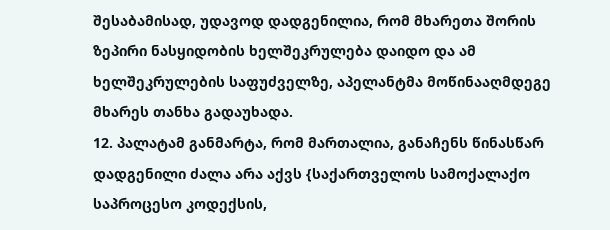შესაბამისად, უდავოდ დადგენილია, რომ მხარეთა შორის ზეპირი ნასყიდობის ხელშეკრულება დაიდო და ამ ხელშეკრულების საფუძველზე, აპელანტმა მოწინააღმდეგე მხარეს თანხა გადაუხადა.
12. პალატამ განმარტა, რომ მართალია, განაჩენს წინასწარ დადგენილი ძალა არა აქვს {საქართველოს სამოქალაქო საპროცესო კოდექსის,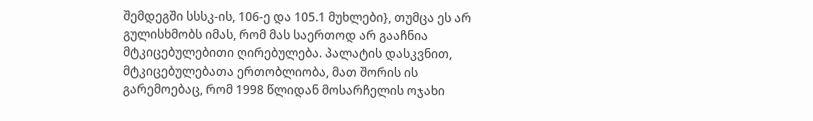შემდეგში სსსკ-ის, 106-ე და 105.1 მუხლები}, თუმცა ეს არ გულისხმობს იმას, რომ მას საერთოდ არ გააჩნია მტკიცებულებითი ღირებულება. პალატის დასკვნით, მტკიცებულებათა ერთობლიობა, მათ შორის ის გარემოებაც, რომ 1998 წლიდან მოსარჩელის ოჯახი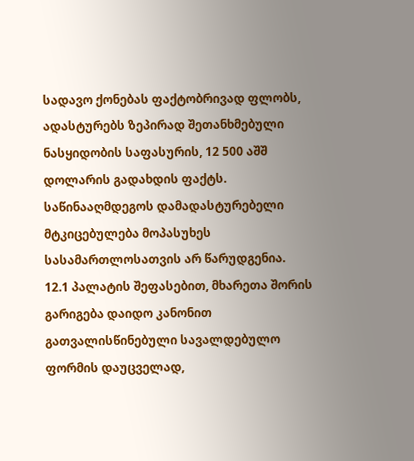სადავო ქონებას ფაქტობრივად ფლობს, ადასტურებს ზეპირად შეთანხმებული ნასყიდობის საფასურის, 12 500 აშშ დოლარის გადახდის ფაქტს. საწინააღმდეგოს დამადასტურებელი მტკიცებულება მოპასუხეს სასამართლოსათვის არ წარუდგენია.
12.1 პალატის შეფასებით, მხარეთა შორის გარიგება დაიდო კანონით გათვალისწინებული სავალდებულო ფორმის დაუცველად,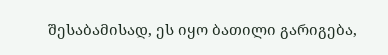შესაბამისად, ეს იყო ბათილი გარიგება,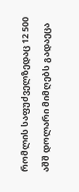რომლის საფუძველზედაც 12 500 აშშ დოლარი მიმღებს გადაეცა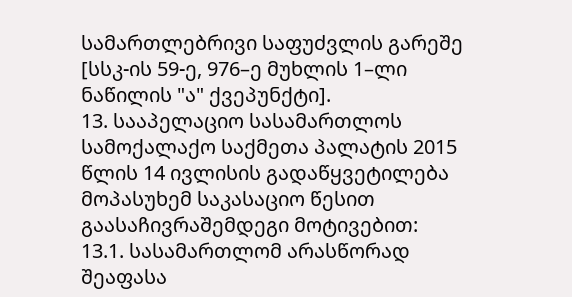სამართლებრივი საფუძვლის გარეშე [სსკ-ის 59-ე, 976–ე მუხლის 1–ლი ნაწილის "ა" ქვეპუნქტი].
13. სააპელაციო სასამართლოს სამოქალაქო საქმეთა პალატის 2015 წლის 14 ივლისის გადაწყვეტილება მოპასუხემ საკასაციო წესით გაასაჩივრაშემდეგი მოტივებით:
13.1. სასამართლომ არასწორად შეაფასა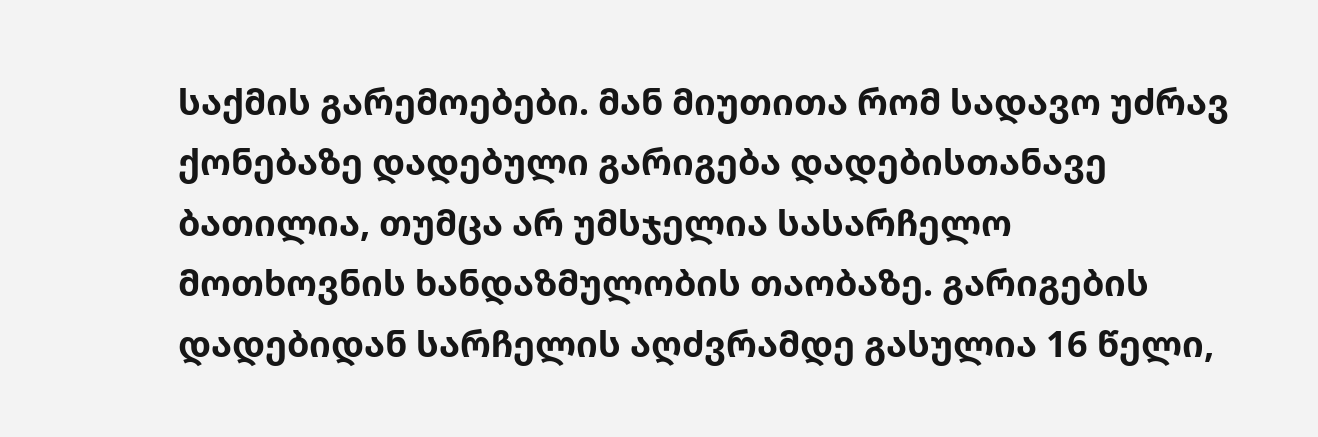საქმის გარემოებები. მან მიუთითა რომ სადავო უძრავ ქონებაზე დადებული გარიგება დადებისთანავე ბათილია, თუმცა არ უმსჯელია სასარჩელო მოთხოვნის ხანდაზმულობის თაობაზე. გარიგების დადებიდან სარჩელის აღძვრამდე გასულია 16 წელი,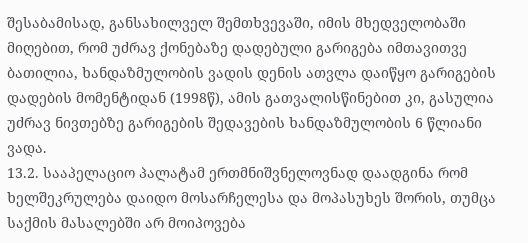შესაბამისად, განსახილველ შემთხვევაში, იმის მხედველობაში მიღებით, რომ უძრავ ქონებაზე დადებული გარიგება იმთავითვე ბათილია, ხანდაზმულობის ვადის დენის ათვლა დაიწყო გარიგების დადების მომენტიდან (1998წ), ამის გათვალისწინებით კი, გასულია უძრავ ნივთებზე გარიგების შედავების ხანდაზმულობის 6 წლიანი ვადა.
13.2. სააპელაციო პალატამ ერთმნიშვნელოვნად დაადგინა რომ ხელშეკრულება დაიდო მოსარჩელესა და მოპასუხეს შორის, თუმცა საქმის მასალებში არ მოიპოვება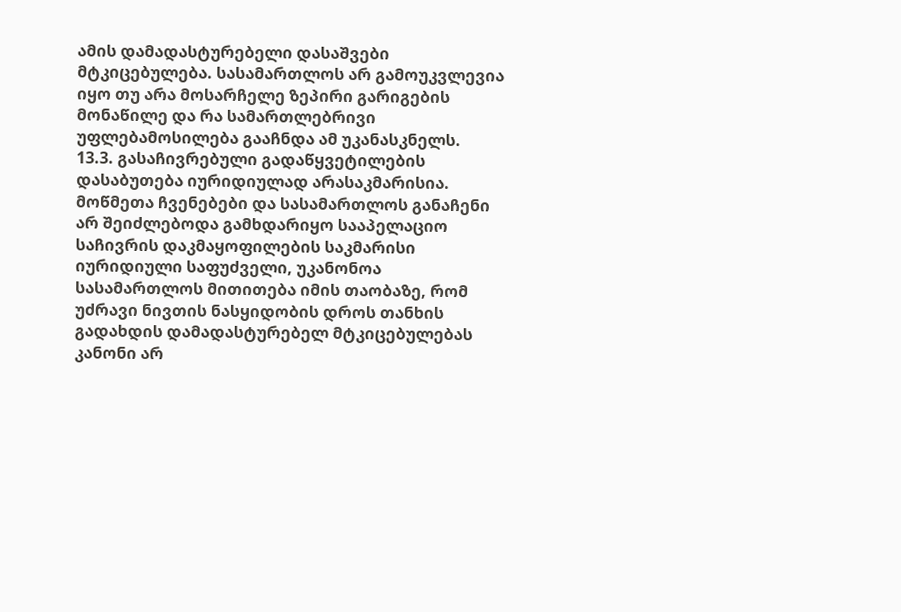ამის დამადასტურებელი დასაშვები მტკიცებულება. სასამართლოს არ გამოუკვლევია იყო თუ არა მოსარჩელე ზეპირი გარიგების მონაწილე და რა სამართლებრივი უფლებამოსილება გააჩნდა ამ უკანასკნელს.
13.3. გასაჩივრებული გადაწყვეტილების დასაბუთება იურიდიულად არასაკმარისია. მოწმეთა ჩვენებები და სასამართლოს განაჩენი არ შეიძლებოდა გამხდარიყო სააპელაციო საჩივრის დაკმაყოფილების საკმარისი იურიდიული საფუძველი, უკანონოა სასამართლოს მითითება იმის თაობაზე, რომ უძრავი ნივთის ნასყიდობის დროს თანხის გადახდის დამადასტურებელ მტკიცებულებას კანონი არ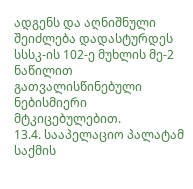ადგენს და აღნიშნული შეიძლება დადასტურდეს სსსკ-ის 102-ე მუხლის მე-2 ნაწილით გათვალისწინებული ნებისმიერი მტკიცებულებით.
13.4. სააპელაციო პალატამ საქმის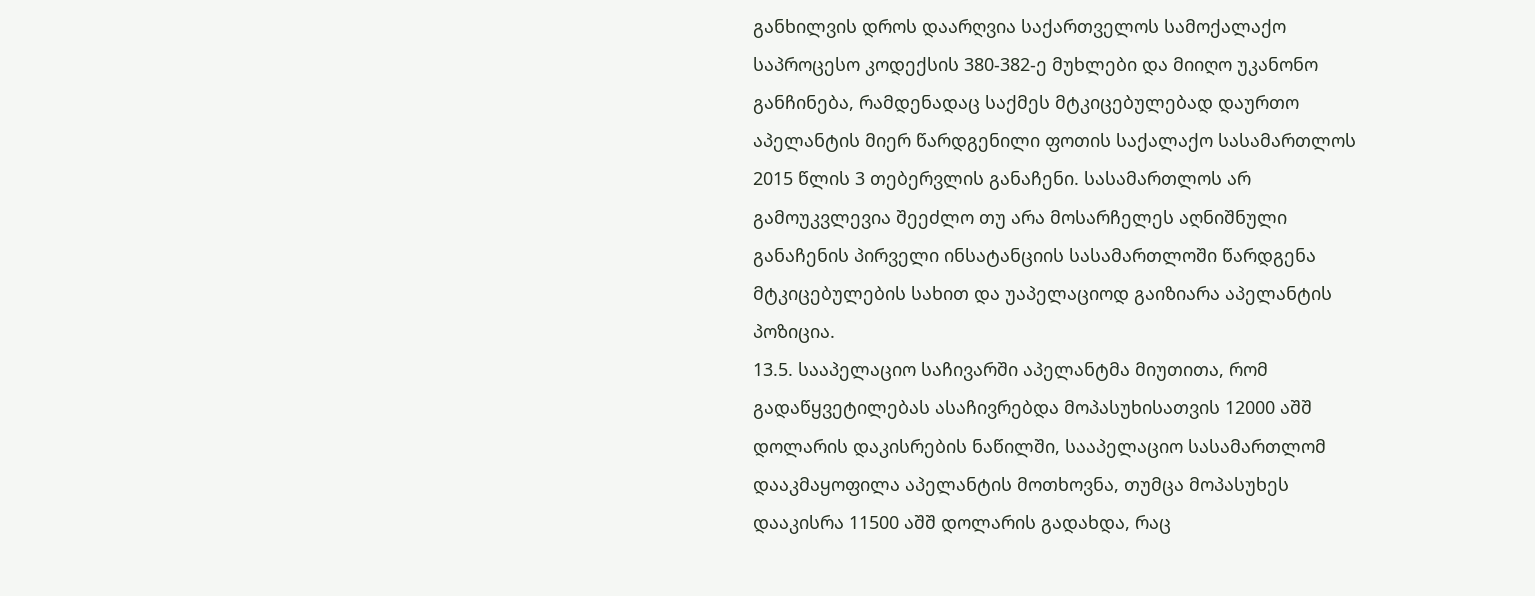განხილვის დროს დაარღვია საქართველოს სამოქალაქო საპროცესო კოდექსის 380-382-ე მუხლები და მიიღო უკანონო განჩინება, რამდენადაც საქმეს მტკიცებულებად დაურთო აპელანტის მიერ წარდგენილი ფოთის საქალაქო სასამართლოს 2015 წლის 3 თებერვლის განაჩენი. სასამართლოს არ გამოუკვლევია შეეძლო თუ არა მოსარჩელეს აღნიშნული განაჩენის პირველი ინსატანციის სასამართლოში წარდგენა მტკიცებულების სახით და უაპელაციოდ გაიზიარა აპელანტის პოზიცია.
13.5. სააპელაციო საჩივარში აპელანტმა მიუთითა, რომ გადაწყვეტილებას ასაჩივრებდა მოპასუხისათვის 12000 აშშ დოლარის დაკისრების ნაწილში, სააპელაციო სასამართლომ დააკმაყოფილა აპელანტის მოთხოვნა, თუმცა მოპასუხეს დააკისრა 11500 აშშ დოლარის გადახდა, რაც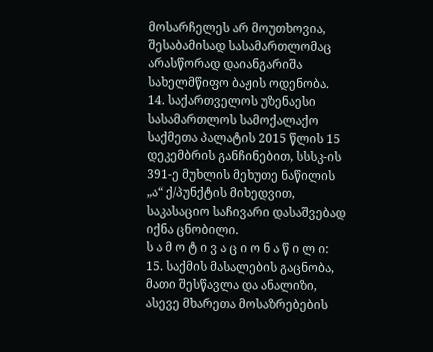მოსარჩელეს არ მოუთხოვია, შესაბამისად სასამართლომაც არასწორად დაიანგარიშა სახელმწიფო ბაჟის ოდენობა.
14. საქართველოს უზენაესი სასამართლოს სამოქალაქო საქმეთა პალატის 2015 წლის 15 დეკემბრის განჩინებით, სსსკ-ის 391-ე მუხლის მეხუთე ნაწილის „ა“ ქ/პუნქტის მიხედვით, საკასაციო საჩივარი დასაშვებად იქნა ცნობილი.
ს ა მ ო ტ ი ვ ა ც ი ო ნ ა წ ი ლ ი:
15. საქმის მასალების გაცნობა, მათი შესწავლა და ანალიზი, ასევე მხარეთა მოსაზრებების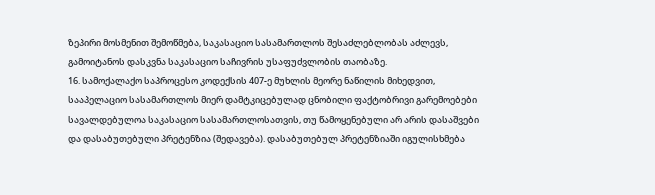ზეპირი მოსმენით შემოწმება, საკასაციო სასამართლოს შესაძლებლობას აძლევს, გამოიტანოს დასკვნა საკასაციო საჩივრის უსაფუძვლობის თაობაზე.
16. სამოქალაქო საპროცესო კოდექსის 407-ე მუხლის მეორე ნაწილის მიხედვით, სააპელაციო სასამართლოს მიერ დამტკიცებულად ცნობილი ფაქტობრივი გარემოებები სავალდებულოა საკასაციო სასამართლოსათვის, თუ წამოყენებული არ არის დასაშვები და დასაბუთებული პრეტენზია (შედავება). დასაბუთებულ პრეტენზიაში იგულისხმება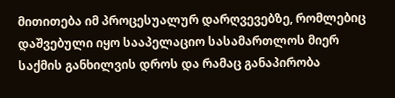მითითება იმ პროცესუალურ დარღვევებზე, რომლებიც დაშვებული იყო სააპელაციო სასამართლოს მიერ საქმის განხილვის დროს და რამაც განაპირობა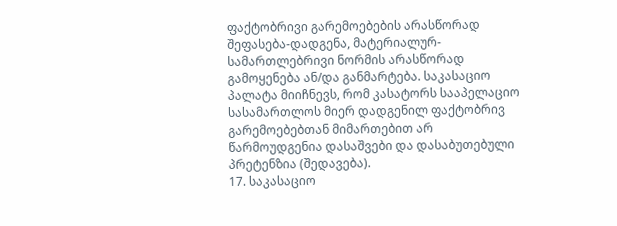ფაქტობრივი გარემოებების არასწორად შეფასება-დადგენა, მატერიალურ-სამართლებრივი ნორმის არასწორად გამოყენება ან/და განმარტება. საკასაციო პალატა მიიჩნევს, რომ კასატორს სააპელაციო სასამართლოს მიერ დადგენილ ფაქტობრივ გარემოებებთან მიმართებით არ წარმოუდგენია დასაშვები და დასაბუთებული პრეტენზია (შედავება).
17. საკასაციო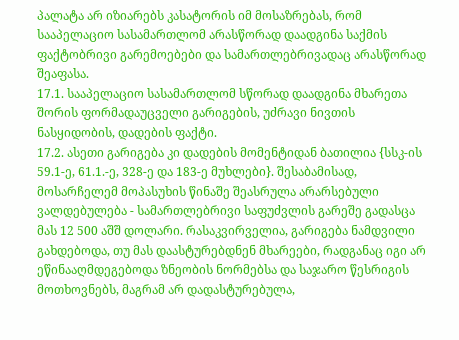პალატა არ იზიარებს კასატორის იმ მოსაზრებას, რომ სააპელაციო სასამართლომ არასწორად დაადგინა საქმის ფაქტობრივი გარემოებები და სამართლებრივადაც არასწორად შეაფასა.
17.1. სააპელაციო სასამართლომ სწორად დაადგინა მხარეთა შორის ფორმადაუცველი გარიგების, უძრავი ნივთის ნასყიდობის, დადების ფაქტი.
17.2. ასეთი გარიგება კი დადების მომენტიდან ბათილია {სსკ-ის 59.1-ე, 61.1.-ე, 328-ე და 183-ე მუხლები}. შესაბამისად, მოსარჩელემ მოპასუხის წინაშე შეასრულა არარსებული ვალდებულება - სამართლებრივი საფუძვლის გარეშე გადასცა მას 12 500 აშშ დოლარი. რასაკვირველია, გარიგება ნამდვილი გახდებოდა, თუ მას დაასტურებდნენ მხარეები, რადგანაც იგი არ ეწინააღმდეგებოდა ზნეობის ნორმებსა და საჯარო წესრიგის მოთხოვნებს, მაგრამ არ დადასტურებულა,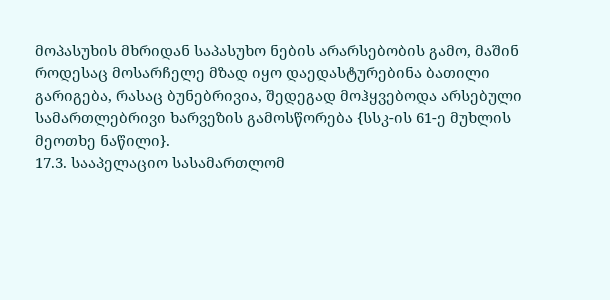მოპასუხის მხრიდან საპასუხო ნების არარსებობის გამო, მაშინ როდესაც მოსარჩელე მზად იყო დაედასტურებინა ბათილი გარიგება, რასაც ბუნებრივია, შედეგად მოჰყვებოდა არსებული სამართლებრივი ხარვეზის გამოსწორება {სსკ-ის 61-ე მუხლის მეოთხე ნაწილი}.
17.3. სააპელაციო სასამართლომ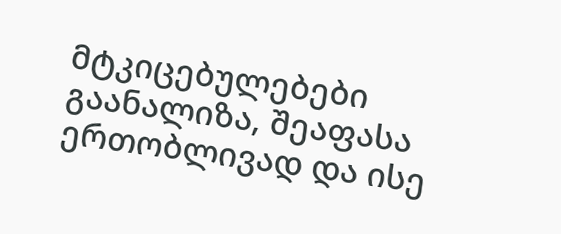მტკიცებულებები გაანალიზა, შეაფასა ერთობლივად და ისე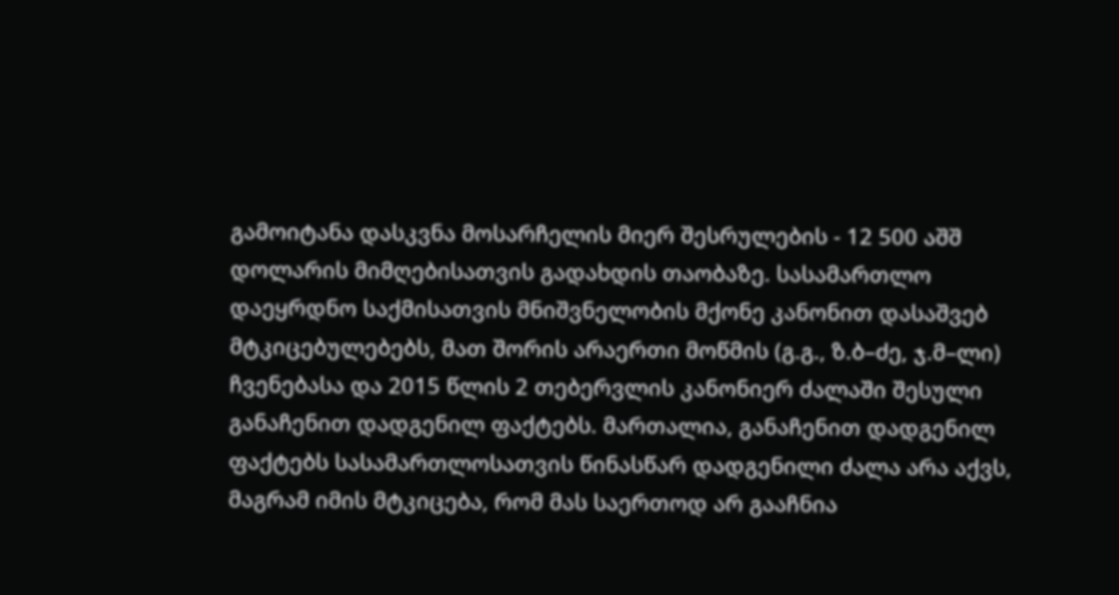გამოიტანა დასკვნა მოსარჩელის მიერ შესრულების - 12 500 აშშ დოლარის მიმღებისათვის გადახდის თაობაზე. სასამართლო დაეყრდნო საქმისათვის მნიშვნელობის მქონე კანონით დასაშვებ მტკიცებულებებს, მათ შორის არაერთი მოწმის (გ.გ., ზ.ბ–ძე, ჯ.მ–ლი) ჩვენებასა და 2015 წლის 2 თებერვლის კანონიერ ძალაში შესული განაჩენით დადგენილ ფაქტებს. მართალია, განაჩენით დადგენილ ფაქტებს სასამართლოსათვის წინასწარ დადგენილი ძალა არა აქვს, მაგრამ იმის მტკიცება, რომ მას საერთოდ არ გააჩნია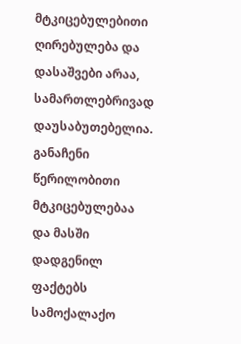მტკიცებულებითი ღირებულება და დასაშვები არაა, სამართლებრივად დაუსაბუთებელია. განაჩენი წერილობითი მტკიცებულებაა და მასში დადგენილ ფაქტებს სამოქალაქო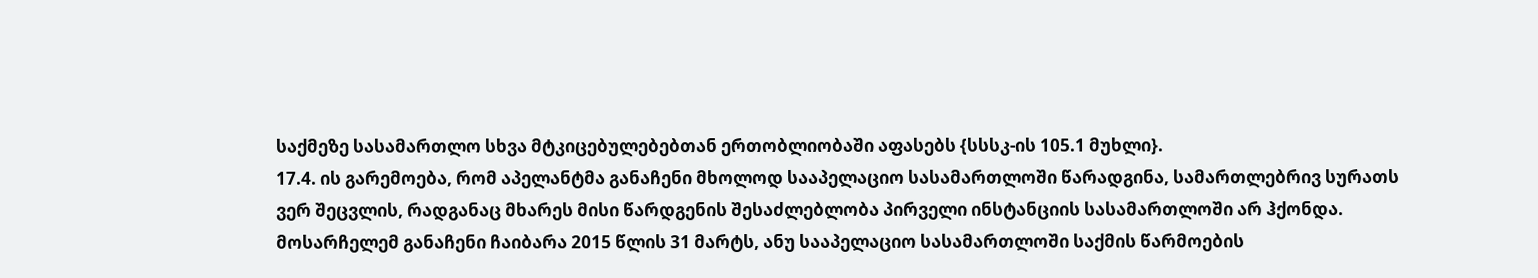საქმეზე სასამართლო სხვა მტკიცებულებებთან ერთობლიობაში აფასებს {სსსკ-ის 105.1 მუხლი}.
17.4. ის გარემოება, რომ აპელანტმა განაჩენი მხოლოდ სააპელაციო სასამართლოში წარადგინა, სამართლებრივ სურათს ვერ შეცვლის, რადგანაც მხარეს მისი წარდგენის შესაძლებლობა პირველი ინსტანციის სასამართლოში არ ჰქონდა. მოსარჩელემ განაჩენი ჩაიბარა 2015 წლის 31 მარტს, ანუ სააპელაციო სასამართლოში საქმის წარმოების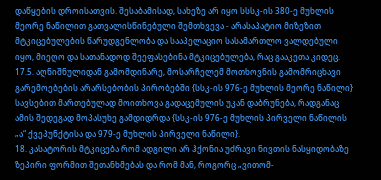დაწყების დროისათვის. შესაბამისად, სახეზე არ იყო სსსკ-ის 380-ე მუხლის მეორე ნაწილით გათვალისწინებული შემთხვევა - არასაპატიო მიზეზით მტკიცებულების წარუდგენლობა და სააპელაციო სასამართლო ვალდებული იყო, მიეღო და სათანადოდ შეეფასებინა მტკიცებულება, რაც გააკეთა კიდეც.
17.5. აღნიშნულიდან გამომდინარე, მოსარჩელემ მოთხოვნის გამომრიცხავი გარემოებების არარსებობის პირობებში {სსკ-ის 976-ე მუხლის მეორე ნაწილი} სავსებით მართებულად მოითხოვა გადაცემულის უკან დაბრუნება, რადგანაც ამის შედეგად მოპასუხე გამდიდრდა {სსკ-ის 976-ე მუხლის პირველი ნაწილის „ა“ ქვეპუნქტისა და 979-ე მუხლის პირველი ნაწილი}.
18. კასატორის მტკიცება რომ ადგილი არ ჰქონია უძრავი ნივთის ნასყიდობაზე ზეპირი ფორმით შეთანხმებას და რომ მან, როგორც „ვითომ-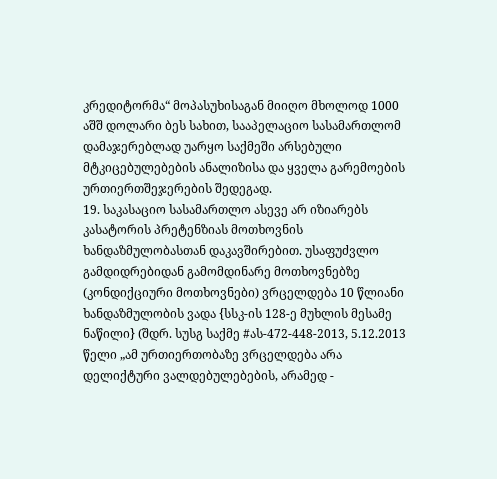კრედიტორმა“ მოპასუხისაგან მიიღო მხოლოდ 1000 აშშ დოლარი ბეს სახით, სააპელაციო სასამართლომ დამაჯერებლად უარყო საქმეში არსებული მტკიცებულებების ანალიზისა და ყველა გარემოების ურთიერთშეჯერების შედეგად.
19. საკასაციო სასამართლო ასევე არ იზიარებს კასატორის პრეტენზიას მოთხოვნის ხანდაზმულობასთან დაკავშირებით. უსაფუძვლო გამდიდრებიდან გამომდინარე მოთხოვნებზე (კონდიქციური მოთხოვნები) ვრცელდება 10 წლიანი ხანდაზმულობის ვადა {სსკ-ის 128-ე მუხლის მესამე ნაწილი} (შდრ. სუსგ საქმე #ას-472-448-2013, 5.12.2013 წელი „ამ ურთიერთობაზე ვრცელდება არა დელიქტური ვალდებულებების, არამედ -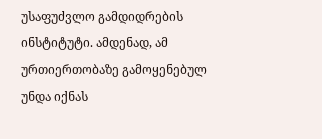უსაფუძვლო გამდიდრების ინსტიტუტი. ამდენად, ამ ურთიერთობაზე გამოყენებულ უნდა იქნას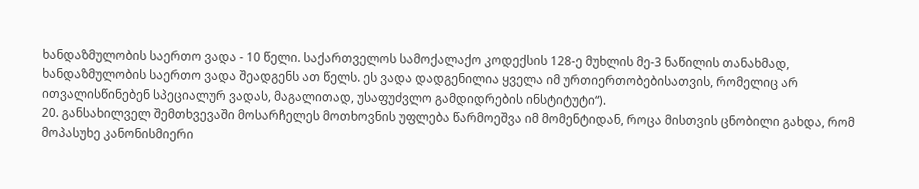ხანდაზმულობის საერთო ვადა - 10 წელი. საქართველოს სამოქალაქო კოდექსის 128-ე მუხლის მე-3 ნაწილის თანახმად, ხანდაზმულობის საერთო ვადა შეადგენს ათ წელს. ეს ვადა დადგენილია ყველა იმ ურთიერთობებისათვის, რომელიც არ ითვალისწინებენ სპეციალურ ვადას, მაგალითად, უსაფუძვლო გამდიდრების ინსტიტუტი“).
20. განსახილველ შემთხვევაში მოსარჩელეს მოთხოვნის უფლება წარმოეშვა იმ მომენტიდან, როცა მისთვის ცნობილი გახდა, რომ მოპასუხე კანონისმიერი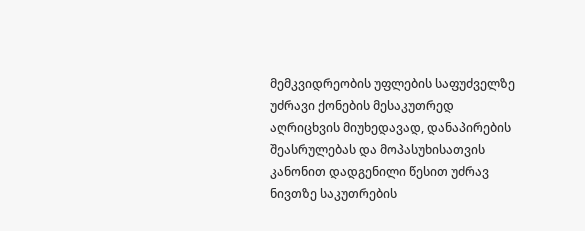მემკვიდრეობის უფლების საფუძველზე უძრავი ქონების მესაკუთრედ აღრიცხვის მიუხედავად, დანაპირების შეასრულებას და მოპასუხისათვის კანონით დადგენილი წესით უძრავ ნივთზე საკუთრების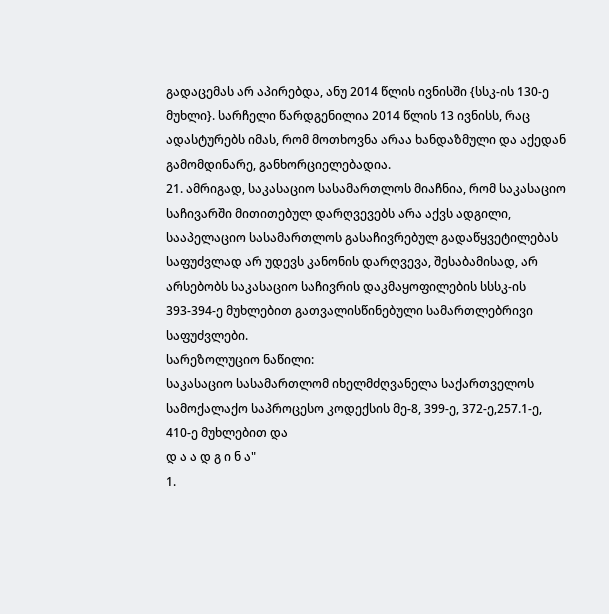გადაცემას არ აპირებდა, ანუ 2014 წლის ივნისში {სსკ-ის 130-ე მუხლი}. სარჩელი წარდგენილია 2014 წლის 13 ივნისს, რაც ადასტურებს იმას, რომ მოთხოვნა არაა ხანდაზმული და აქედან გამომდინარე, განხორციელებადია.
21. ამრიგად, საკასაციო სასამართლოს მიაჩნია, რომ საკასაციო საჩივარში მითითებულ დარღვევებს არა აქვს ადგილი, სააპელაციო სასამართლოს გასაჩივრებულ გადაწყვეტილებას საფუძვლად არ უდევს კანონის დარღვევა, შესაბამისად, არ არსებობს საკასაციო საჩივრის დაკმაყოფილების სსსკ-ის 393-394-ე მუხლებით გათვალისწინებული სამართლებრივი საფუძვლები.
სარეზოლუციო ნაწილი:
საკასაციო სასამართლომ იხელმძღვანელა საქართველოს სამოქალაქო საპროცესო კოდექსის მე-8, 399-ე, 372-ე,257.1-ე, 410-ე მუხლებით და
დ ა ა დ გ ი ნ ა"
1.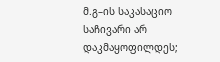მ.გ–ის საკასაციო საჩივარი არ დაკმაყოფილდეს;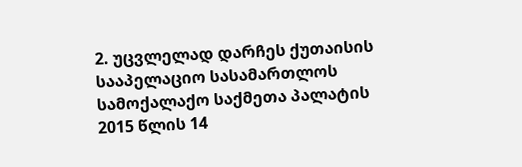2. უცვლელად დარჩეს ქუთაისის სააპელაციო სასამართლოს სამოქალაქო საქმეთა პალატის 2015 წლის 14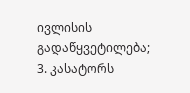ივლისის გადაწყვეტილება;
3. კასატორს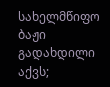სახელმწიფო ბაჟი გადახდილი აქვს;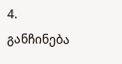4. განჩინება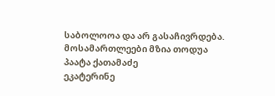საბოლოოა და არ გასაჩივრდება.
მოსამართლეები მზია თოდუა
პაატა ქათამაძე
ეკატერინე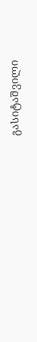გასიტაშვილი